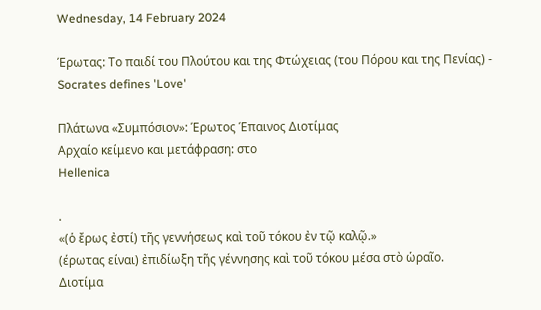Wednesday, 14 February 2024

Έρωτας: Το παιδί του Πλούτου και της Φτώχειας (του Πόρου και της Πενίας) - Socrates defines 'Love'

Πλάτωνα «Συμπόσιον»: Έρωτος Έπαινος Διοτίμας
Αρχαίο κείμενο και μετάφραση: στο
Hellenica

.
«(ὁ ἔρως ἐστί) τῆς γεννήσεως καὶ τοῦ τόκου ἐν τῷ καλῷ.»
(έρωτας είναι) ἐπιδίωξη τῆς γέννησης καὶ τοῦ τόκου μέσα στὸ ὡραῖο.
Διοτίμα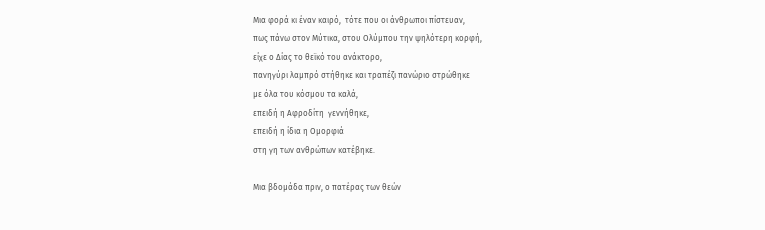Μια φορά κι έναν καιρό,  τότε που οι άνθρωποι πίστευαν,
πως πάνω στον Μύτικα, στου Ολύμπου την ψηλότερη κορφή,
είχε ο Δίας το θεϊκό του ανάκτορο,
πανηγύρι λαμπρό στήθηκε και τραπέζι πανώριο στρώθηκε
με όλα του κόσμου τα καλά,
επειδή η Αφροδίτη  γεννήθηκε,
επειδή η ίδια η Ομορφιά
στη γη των ανθρώπων κατέβηκε.

Μια βδομάδα πριν, ο πατέρας των θεών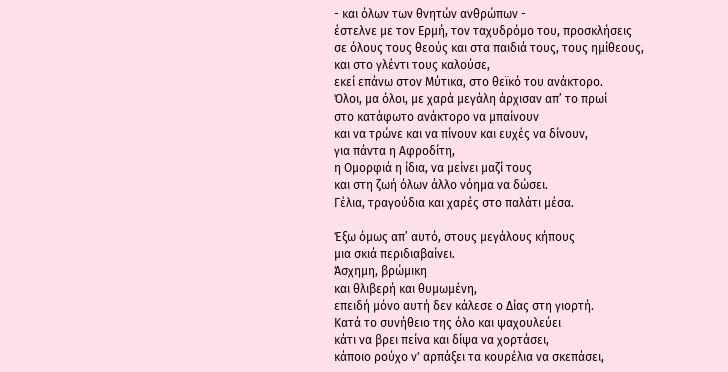- και όλων των θνητών ανθρώπων -
έστελνε με τον Ερμή, τον ταχυδρόμο του, προσκλήσεις
σε όλους τους θεούς και στα παιδιά τους, τους ημίθεους,
και στο γλέντι τους καλούσε,
εκεί επάνω στον Μύτικα, στο θεϊκό του ανάκτορο.
Όλοι, μα όλοι, με χαρά μεγάλη άρχισαν απ’ το πρωί
στο κατάφωτο ανάκτορο να μπαίνουν
και να τρώνε και να πίνουν και ευχές να δίνουν,
για πάντα η Αφροδίτη,
η Ομορφιά η ίδια, να μείνει μαζί τους
και στη ζωή όλων άλλο νόημα να δώσει.
Γέλια, τραγούδια και χαρές στο παλάτι μέσα.

Έξω όμως απ’ αυτό, στους μεγάλους κήπους
μια σκιά περιδιαβαίνει.
Άσχημη, βρώμικη
και θλιβερή και θυμωμένη,
επειδή μόνο αυτή δεν κάλεσε ο Δίας στη γιορτή.
Κατά το συνήθειο της όλο και ψαχουλεύει
κάτι να βρει πείνα και δίψα να χορτάσει,
κάποιο ρούχο ν' αρπάξει τα κουρέλια να σκεπάσει,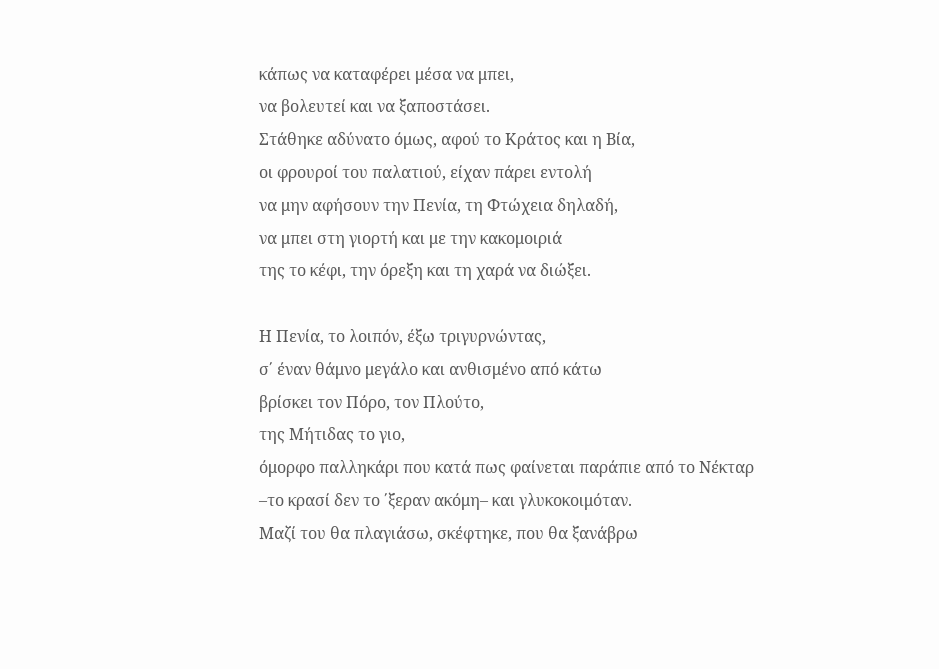κάπως να καταφέρει μέσα να μπει,
να βολευτεί και να ξαποστάσει.
Στάθηκε αδύνατο όμως, αφού το Κράτος και η Βία,
οι φρουροί του παλατιού, είχαν πάρει εντολή
να μην αφήσουν την Πενία, τη Φτώχεια δηλαδή,
να μπει στη γιορτή και με την κακομοιριά
της το κέφι, την όρεξη και τη χαρά να διώξει.

Η Πενία, το λοιπόν, έξω τριγυρνώντας,
σ΄ έναν θάμνο μεγάλο και ανθισμένο από κάτω
βρίσκει τον Πόρο, τον Πλούτο,
της Μήτιδας το γιο,
όμορφο παλληκάρι που κατά πως φαίνεται παράπιε από το Νέκταρ
–το κρασί δεν το ΄ξεραν ακόμη– και γλυκοκοιμόταν.
Μαζί του θα πλαγιάσω, σκέφτηκε, που θα ξανάβρω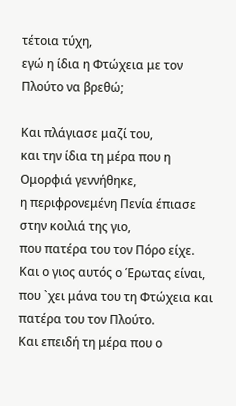τέτοια τύχη,
εγώ η ίδια η Φτώχεια με τον Πλούτο να βρεθώ;

Και πλάγιασε μαζί του,
και την ίδια τη μέρα που η Ομορφιά γεννήθηκε,
η περιφρονεμένη Πενία έπιασε στην κοιλιά της γιο,
που πατέρα του τον Πόρο είχε.
Και ο γιος αυτός ο Έρωτας είναι,
που `χει μάνα του τη Φτώχεια και πατέρα του τον Πλούτο.
Και επειδή τη μέρα που ο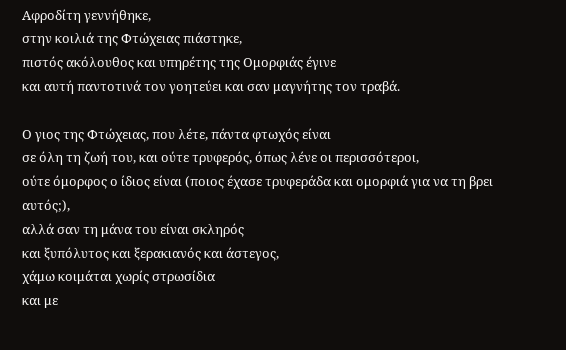Αφροδίτη γεννήθηκε,
στην κοιλιά της Φτώχειας πιάστηκε,
πιστός ακόλουθος και υπηρέτης της Ομορφιάς έγινε
και αυτή παντοτινά τον γοητεύει και σαν μαγνήτης τον τραβά.

Ο γιος της Φτώχειας, που λέτε, πάντα φτωχός είναι
σε όλη τη ζωή του, και ούτε τρυφερός, όπως λένε οι περισσότεροι,
ούτε όμορφος ο ίδιος είναι (ποιος έχασε τρυφεράδα και ομορφιά για να τη βρει αυτός;),
αλλά σαν τη μάνα του είναι σκληρός
και ξυπόλυτος και ξερακιανός και άστεγος,
χάμω κοιμάται χωρίς στρωσίδια
και με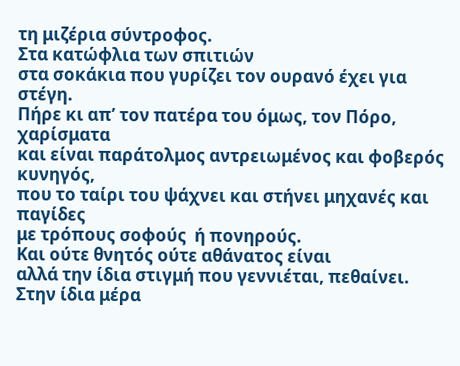τη μιζέρια σύντροφος.
Στα κατώφλια των σπιτιών
στα σοκάκια που γυρίζει τον ουρανό έχει για στέγη.
Πήρε κι απ’ τον πατέρα του όμως, τον Πόρο, χαρίσματα
και είναι παράτολμος αντρειωμένος και φοβερός κυνηγός,
που το ταίρι του ψάχνει και στήνει μηχανές και παγίδες
με τρόπους σοφούς  ή πονηρούς.
Και ούτε θνητός ούτε αθάνατος είναι
αλλά την ίδια στιγμή που γεννιέται, πεθαίνει.
Στην ίδια μέρα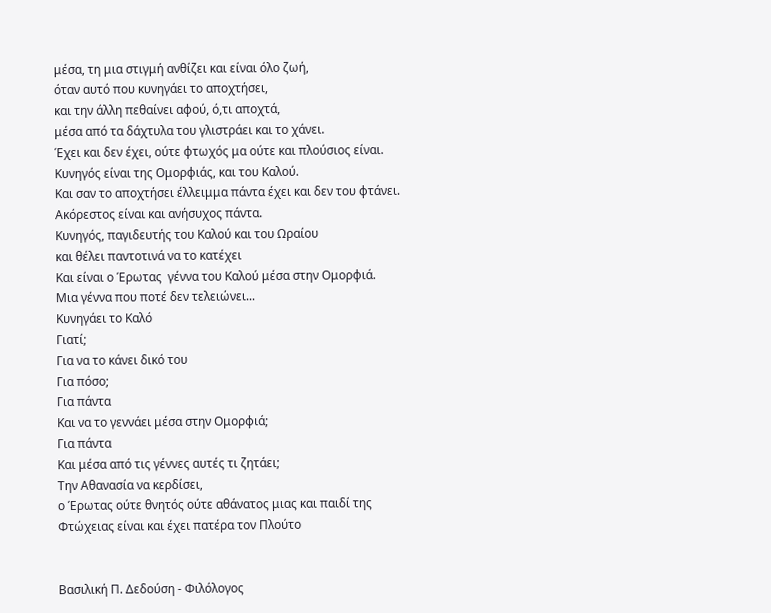μέσα, τη μια στιγμή ανθίζει και είναι όλο ζωή,
όταν αυτό που κυνηγάει το αποχτήσει,
και την άλλη πεθαίνει αφού, ό,τι αποχτά,
μέσα από τα δάχτυλα του γλιστράει και το χάνει.
Έχει και δεν έχει, ούτε φτωχός μα ούτε και πλούσιος είναι.
Κυνηγός είναι της Ομορφιάς, και του Καλού.
Και σαν το αποχτήσει έλλειμμα πάντα έχει και δεν του φτάνει.
Ακόρεστος είναι και ανήσυχος πάντα.
Κυνηγός, παγιδευτής του Καλού και του Ωραίου
και θέλει παντοτινά να το κατέχει
Και είναι ο Έρωτας  γέννα του Καλού μέσα στην Ομορφιά.
Μια γέννα που ποτέ δεν τελειώνει...
Κυνηγάει το Καλό
Γιατί;
Για να το κάνει δικό του
Για πόσο;
Για πάντα
Και να το γεννάει μέσα στην Ομορφιά;
Για πάντα
Και μέσα από τις γέννες αυτές τι ζητάει;
Την Αθανασία να κερδίσει,
ο Έρωτας ούτε θνητός ούτε αθάνατος μιας και παιδί της Φτώχειας είναι και έχει πατέρα τον Πλούτο


Βασιλική Π. Δεδούση - Φιλόλογος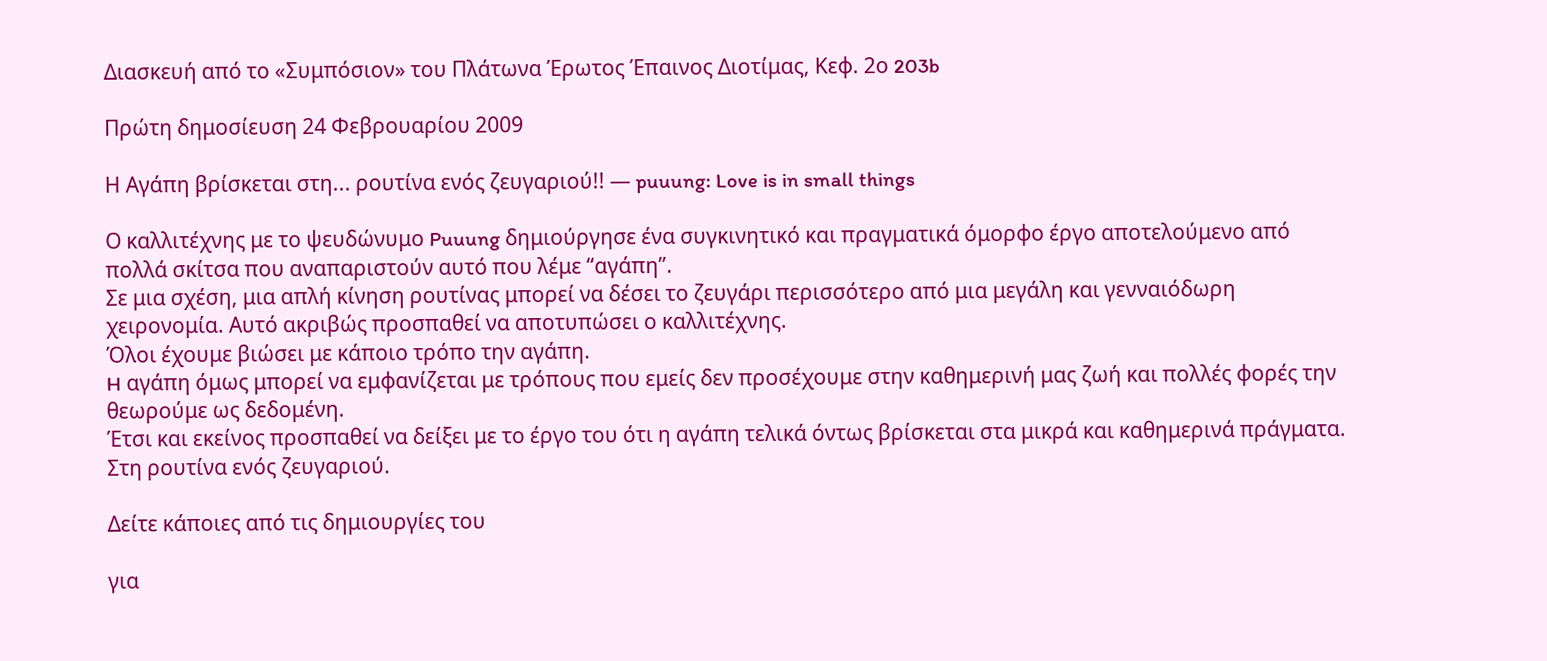Διασκευή από το «Συμπόσιον» του Πλάτωνα Έρωτος Έπαινος Διοτίμας, Κεφ. 2ο 203b

Πρώτη δημοσίευση 24 Φεβρουαρίου 2009

Η Αγάπη βρίσκεται στη... ρουτίνα ενός ζευγαριού!! — puuung: Love is in small things

Ο καλλιτέχνης με το ψευδώνυμο Puuung δημιούργησε ένα συγκινητικό και πραγματικά όμορφο έργο αποτελούμενο από πολλά σκίτσα που αναπαριστούν αυτό που λέμε “αγάπη”.
Σε μια σχέση, μια απλή κίνηση ρουτίνας μπορεί να δέσει το ζευγάρι περισσότερο από μια μεγάλη και γενναιόδωρη χειρονομία. Αυτό ακριβώς προσπαθεί να αποτυπώσει ο καλλιτέχνης.
Όλοι έχουμε βιώσει με κάποιο τρόπο την αγάπη.
H αγάπη όμως μπορεί να εμφανίζεται με τρόπους που εμείς δεν προσέχουμε στην καθημερινή μας ζωή και πολλές φορές την θεωρούμε ως δεδομένη.
Έτσι και εκείνος προσπαθεί να δείξει με το έργο του ότι η αγάπη τελικά όντως βρίσκεται στα μικρά και καθημερινά πράγματα. Στη ρουτίνα ενός ζευγαριού.

Δείτε κάποιες από τις δημιουργίες του

για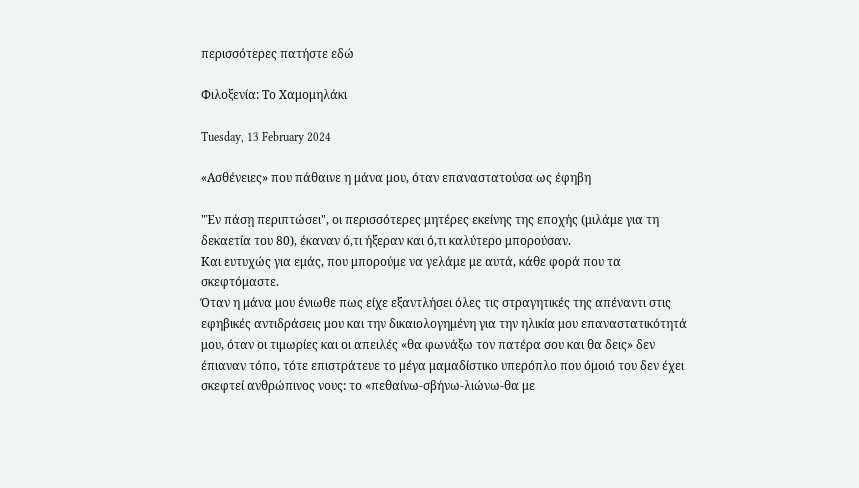περισσότερες πατήστε εδώ

Φιλοξενία: Το Χαμομηλάκι

Tuesday, 13 February 2024

«Ασθένειες» που πάθαινε η μάνα μου, όταν επαναστατούσα ως έφηβη

"Ἐν πάσῃ περιπτώσει", οι περισσότερες μητέρες εκείνης της εποχής (μιλάμε για τη δεκαετία του 80), έκαναν ό,τι ήξεραν και ό,τι καλύτερο μπορούσαν.
Και ευτυχώς για εμάς, που μπορούμε να γελάμε με αυτά, κάθε φορά που τα σκεφτόμαστε.
Όταν η μάνα μου ένιωθε πως είχε εξαντλήσει όλες τις στραγητικές της απέναντι στις εφηβικές αντιδράσεις μου και την δικαιολογημένη για την ηλικία μου επαναστατικότητά μου, όταν οι τιμωρίες και οι απειλές «θα φωνάξω τον πατέρα σου και θα δεις» δεν έπιαναν τόπο, τότε επιστράτευε το μέγα μαμαδίστικο υπερόπλο που όμοιό του δεν έχει σκεφτεί ανθρώπινος νους: το «πεθαίνω-σβήνω-λιώνω-θα με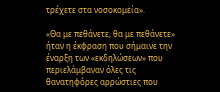τρέχετε στα νοσοκομεία».

«Θα με πεθάνετε, θα με πεθάνετε» ήταν η έκφραση που σήμαινε την έναρξη των «εκδηλώσεων» που περιελάμβαναν όλες τις θανατηφόρες αρρώστιες που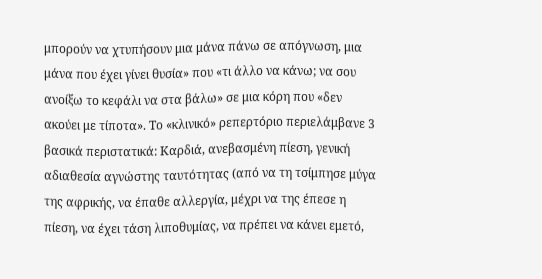μπορούν να χτυπήσουν μια μάνα πάνω σε απόγνωση, μια μάνα που έχει γίνει θυσία» που «τι άλλο να κάνω; να σου ανοίξω το κεφάλι να στα βάλω» σε μια κόρη που «δεν ακούει με τίποτα». Το «κλινικό» ρεπερτόριο περιελάμβανε 3 βασικά περιστατικά: Καρδιά, ανεβασμένη πίεση, γενική αδιαθεσία αγνώστης ταυτότητας (από να τη τσίμπησε μύγα της αφρικής, να έπαθε αλλεργία, μέχρι να της έπεσε η πίεση, να έχει τάση λιποθυμίας, να πρέπει να κάνει εμετό,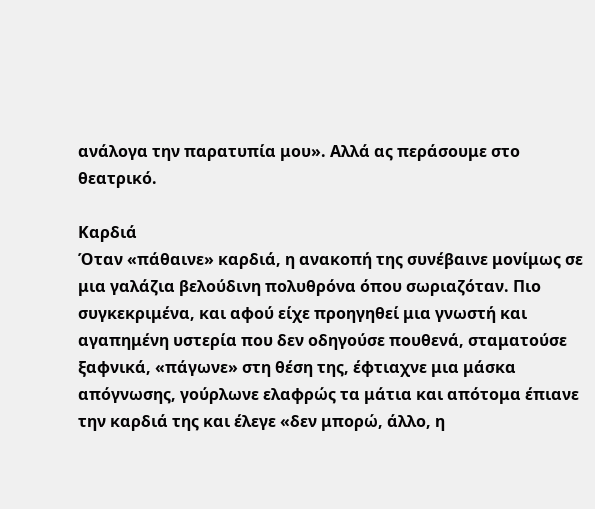ανάλογα την παρατυπία μου». Αλλά ας περάσουμε στο θεατρικό.

Καρδιά
Όταν «πάθαινε» καρδιά, η ανακοπή της συνέβαινε μονίμως σε μια γαλάζια βελούδινη πολυθρόνα όπου σωριαζόταν. Πιο συγκεκριμένα, και αφού είχε προηγηθεί μια γνωστή και αγαπημένη υστερία που δεν οδηγούσε πουθενά, σταματούσε ξαφνικά, «πάγωνε» στη θέση της, έφτιαχνε μια μάσκα απόγνωσης, γούρλωνε ελαφρώς τα μάτια και απότομα έπιανε την καρδιά της και έλεγε «δεν μπορώ, άλλο, η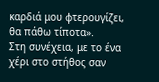καρδιά μου φτερουγίζει, θα πάθω τίποτα».
Στη συνέχεια, με το ένα χέρι στο στήθος σαν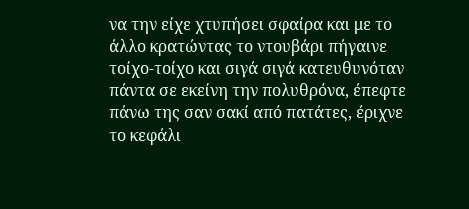να την είχε χτυπήσει σφαίρα και με το άλλο κρατώντας το ντουβάρι πήγαινε τοίχο-τοίχο και σιγά σιγά κατευθυνόταν πάντα σε εκείνη την πολυθρόνα, έπεφτε πάνω της σαν σακί από πατάτες, έριχνε το κεφάλι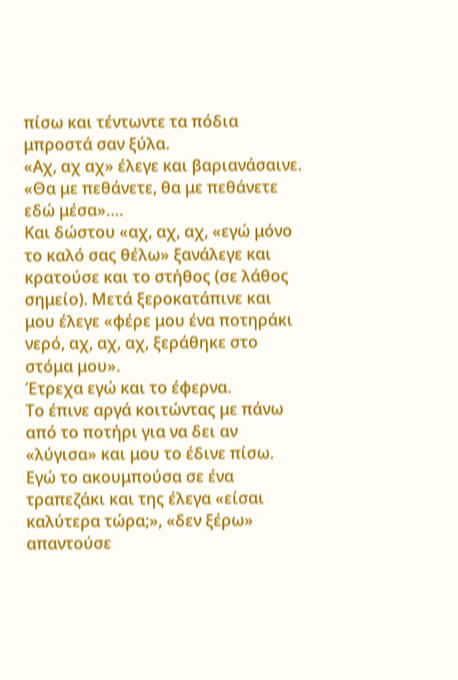πίσω και τέντωντε τα πόδια μπροστά σαν ξύλα.
«Αχ, αχ αχ» έλεγε και βαριανάσαινε. «Θα με πεθάνετε, θα με πεθάνετε εδώ μέσα»….
Και δώστου «αχ, αχ, αχ, «εγώ μόνο το καλό σας θέλω» ξανάλεγε και κρατούσε και το στήθος (σε λάθος σημείο). Μετά ξεροκατάπινε και μου έλεγε «φέρε μου ένα ποτηράκι νερό, αχ, αχ, αχ, ξεράθηκε στο στόμα μου».
Έτρεχα εγώ και το έφερνα.
Το έπινε αργά κοιτώντας με πάνω από το ποτήρι για να δει αν «λύγισα» και μου το έδινε πίσω. Εγώ το ακουμπούσα σε ένα τραπεζάκι και της έλεγα «είσαι καλύτερα τώρα;», «δεν ξέρω» απαντούσε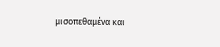μισοπεθαμένα και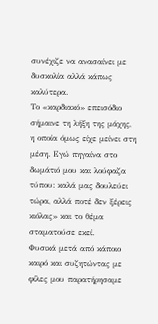συνέχιζε να ανασαίνει με δυσκολία αλλά κάπως καλύτερα.
Το «καρδιακό» επεισόδιο σήμαινε τη λήξη της μάχης, η οποία όμως είχε μείνει στη μέση. Εγώ πηγαίνα στο δωμάτιό μου και λούφαζα τύπου: καλά μας δουλεύει τώρα, αλλά ποτέ δεν ξέρεις κιόλας» και το θέμα σταματούσε εκεί.
Φυσικά μετά από κάποιο καιρό και συζητώντας με φίλες μου παρατήρησαμε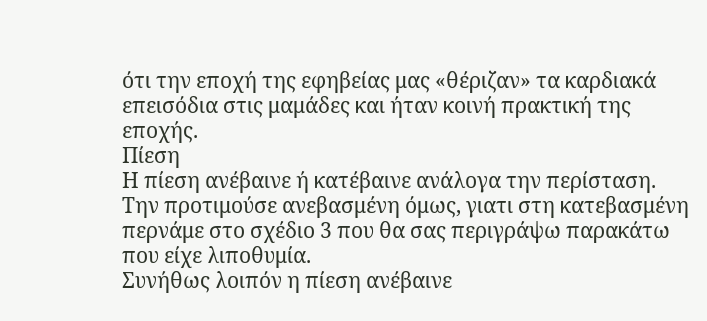ότι την εποχή της εφηβείας μας «θέριζαν» τα καρδιακά επεισόδια στις μαμάδες και ήταν κοινή πρακτική της εποχής.
Πίεση
Η πίεση ανέβαινε ή κατέβαινε ανάλογα την περίσταση. Την προτιμούσε ανεβασμένη όμως, γιατι στη κατεβασμένη περνάμε στο σχέδιο 3 που θα σας περιγράψω παρακάτω που είχε λιποθυμία.
Συνήθως λοιπόν η πίεση ανέβαινε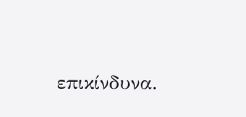επικίνδυνα.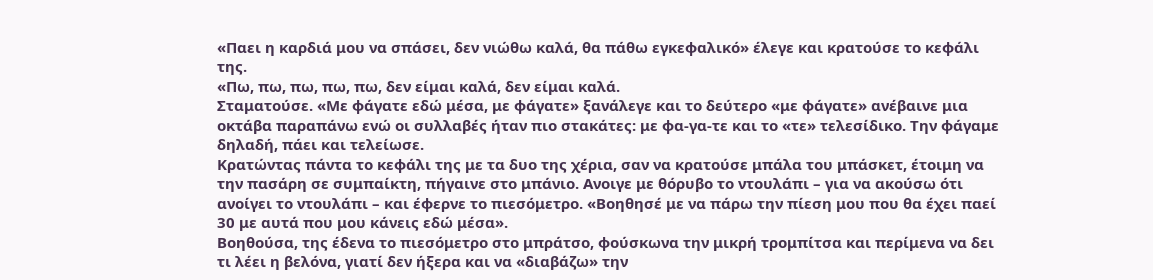«Παει η καρδιά μου να σπάσει, δεν νιώθω καλά, θα πάθω εγκεφαλικό» έλεγε και κρατούσε το κεφάλι της.
«Πω, πω, πω, πω, πω, δεν είμαι καλά, δεν είμαι καλά.
Σταματούσε. «Με φάγατε εδώ μέσα, με φάγατε» ξανάλεγε και το δεύτερο «με φάγατε» ανέβαινε μια οκτάβα παραπάνω ενώ οι συλλαβές ήταν πιο στακάτες: με φα-γα-τε και το «τε» τελεσίδικο. Την φάγαμε δηλαδή, πάει και τελείωσε.
Κρατώντας πάντα το κεφάλι της με τα δυο της χέρια, σαν να κρατούσε μπάλα του μπάσκετ, έτοιμη να την πασάρη σε συμπαίκτη, πήγαινε στο μπάνιο. Ανοιγε με θόρυβο το ντουλάπι – για να ακούσω ότι ανοίγει το ντουλάπι – και έφερνε το πιεσόμετρο. «Βοηθησέ με να πάρω την πίεση μου που θα έχει παεί 30 με αυτά που μου κάνεις εδώ μέσα».
Βοηθούσα, της έδενα το πιεσόμετρο στο μπράτσο, φούσκωνα την μικρή τρομπίτσα και περίμενα να δει τι λέει η βελόνα, γιατί δεν ήξερα και να «διαβάζω» την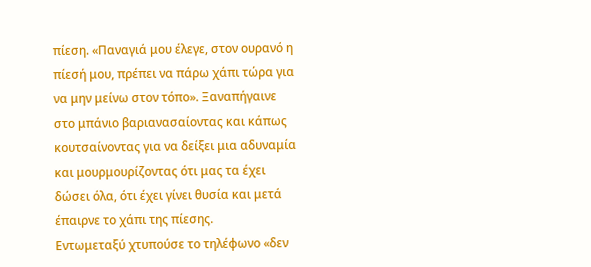πίεση. «Παναγιά μου έλεγε, στον ουρανό η πίεσή μου, πρέπει να πάρω χάπι τώρα για να μην μείνω στον τόπο». Ξαναπήγαινε στο μπάνιο βαριανασαίοντας και κάπως κουτσαίνοντας για να δείξει μια αδυναμία και μουρμουρίζοντας ότι μας τα έχει δώσει όλα, ότι έχει γίνει θυσία και μετά έπαιρνε το χάπι της πίεσης.
Εντωμεταξύ χτυπούσε το τηλέφωνο «δεν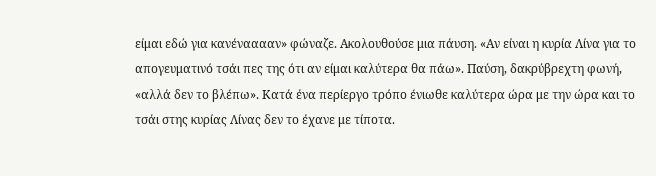είμαι εδώ για κανένααααν» φώναζε. Ακολουθούσε μια πάυση. «Αν είναι η κυρία Λίνα για το απογευματινό τσάι πες της ότι αν είμαι καλύτερα θα πάω». Παύση, δακρύβρεχτη φωνή, «αλλά δεν το βλέπω». Κατά ένα περίεργο τρόπο ένιωθε καλύτερα ώρα με την ώρα και το τσάι στης κυρίας Λίνας δεν το έχανε με τίποτα.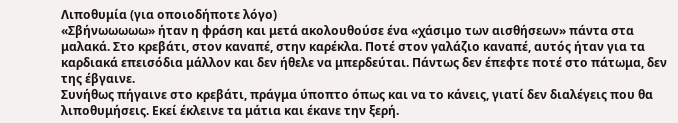Λιποθυμία (για οποιοδήποτε λόγο)
«Σβήνωωωωω» ήταν η φράση και μετά ακολουθούσε ένα «χάσιμο των αισθήσεων» πάντα στα μαλακά. Στο κρεβάτι, στον καναπέ, στην καρέκλα. Ποτέ στον γαλάζιο καναπέ, αυτός ήταν για τα καρδιακά επεισόδια μάλλον και δεν ήθελε να μπερδεύται. Πάντως δεν έπεφτε ποτέ στο πάτωμα, δεν της έβγαινε.
Συνήθως πήγαινε στο κρεβάτι, πράγμα ύποπτο όπως και να το κάνεις, γιατί δεν διαλέγεις που θα λιποθυμήσεις. Εκεί έκλεινε τα μάτια και έκανε την ξερή.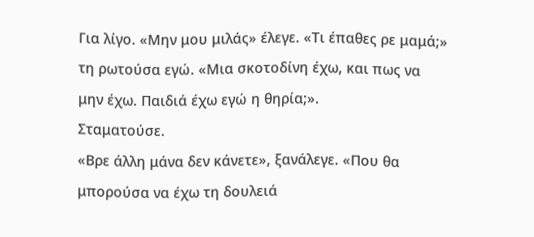Για λίγο. «Μην μου μιλάς» έλεγε. «Τι έπαθες ρε μαμά;» τη ρωτούσα εγώ. «Μια σκοτοδίνη έχω, και πως να μην έχω. Παιδιά έχω εγώ η θηρία;».
Σταματούσε.
«Βρε άλλη μάνα δεν κάνετε», ξανάλεγε. «Που θα μπορούσα να έχω τη δουλειά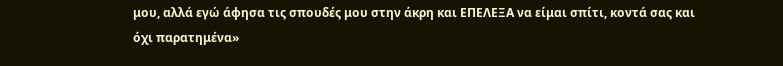μου, αλλά εγώ άφησα τις σπουδές μου στην άκρη και ΕΠΕΛΕΞΑ να είμαι σπίτι, κοντά σας και όχι παρατημένα»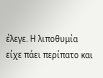έλεγε. Η λιποθυμία είχε πάει περίπατο και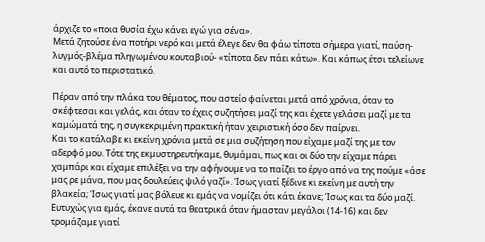άρχιζε το «ποια θυσία έχω κάνει εγώ για σένα».
Μετά ζητούσε ένα ποτήρι νερό και μετά έλεγε δεν θα φάω τίποτα σήμερα γιατί, παύση-λυγμός-βλέμα πληγωμένου κουταβιού- «τίποτα δεν πάει κάτω». Και κάπως έτσι τελείωνε και αυτό το περιστατικό.

Πέραν από την πλάκα του θέματος, που αστείο φαίνεται μετά από χρόνια, όταν το σκέφτεσαι και γελάς, και όταν το έχεις συζητήσει μαζί της και έχετε γελάσει μαζί με τα καμώματά της, η συγκεκριμένη πρακτική ήταν χειριστική όσο δεν παίρνει.
Και το κατάλαβε κι εκείνη χρόνια μετά σε μια συζήτηση που είχαμε μαζί της με τον αδερφό μου. Τότε της εκμυστηρευτήκαμε, θυμάμαι, πως και οι δύο την είχαμε πάρει χαμπάρι και είχαμε επιλέξει να την αφήνουμε να το παίζει το έργο από να της πούμε «άσε μας ρε μάνα, που μας δουλεύεις ψιλό γαζί». Ίσως γιατί ξέδινε κι εκείνη με αυτή την βλακεία; Ίσως γιατί μας βόλευε κι εμάς να νομίζει ότι κάτι έκανε; Ίσως και τα δύο μαζί.
Ευτυχώς για εμάς, έκανε αυτά τα θεατρικά όταν ήμασταν μεγάλοι (14-16) και δεν τρομάζαμε γιατί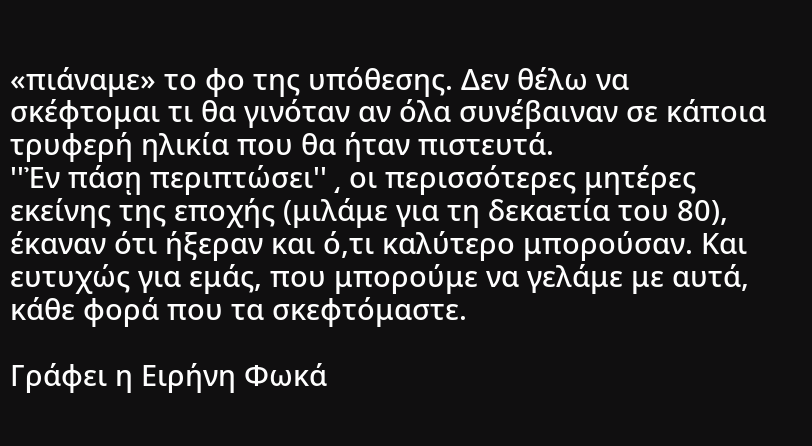«πιάναμε» το φο της υπόθεσης. Δεν θέλω να σκέφτομαι τι θα γινόταν αν όλα συνέβαιναν σε κάποια τρυφερή ηλικία που θα ήταν πιστευτά.
''Ἐν πάσῃ περιπτώσει'' ͵ οι περισσότερες μητέρες εκείνης της εποχής (μιλάμε για τη δεκαετία του 80), έκαναν ότι ήξεραν και ό,τι καλύτερο μπορούσαν. Και ευτυχώς για εμάς, που μπορούμε να γελάμε με αυτά, κάθε φορά που τα σκεφτόμαστε.

Γράφει η Ειρήνη Φωκά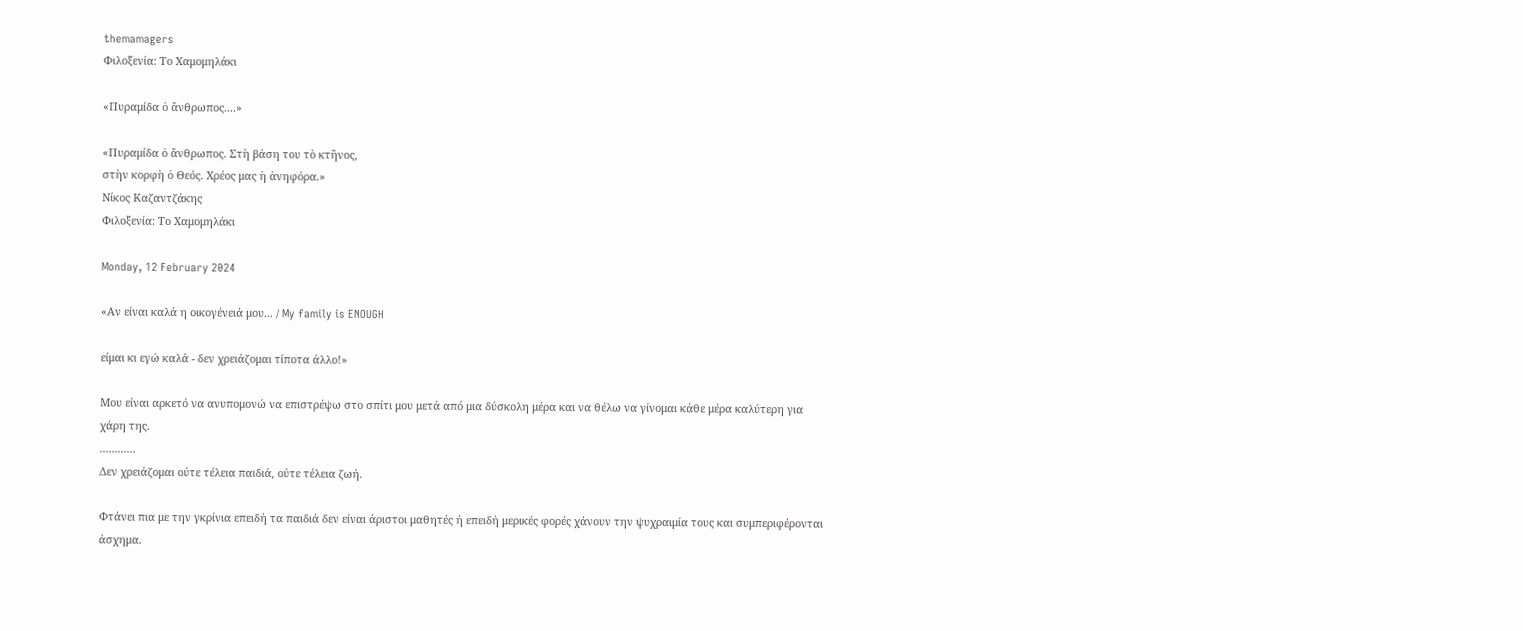themamagers
Φιλοξενία: Το Χαμομηλάκι

«Πυραμίδα ὁ ἄνθρωπος....»

«Πυραμίδα ὁ ἄνθρωπος. Στὴ βάση του τὸ κτῆνος,
στὴν κορφὴ ὁ Θεός. Χρέος μας ἡ ἀνηφόρα.»
Νίκος Καζαντζάκης
Φιλοξενία: Το Χαμομηλάκι

Monday, 12 February 2024

«Αν είναι καλά η οικογένειά μου... / My family is ENOUGH

είμαι κι εγώ καλά - δεν χρειάζομαι τίποτα άλλο!»

Μου είναι αρκετό να ανυπομονώ να επιστρέψω στο σπίτι μου μετά από μια δύσκολη μέρα και να θέλω να γίνομαι κάθε μέρα καλύτερη για χάρη της.
............
Δεν χρειάζομαι ούτε τέλεια παιδιά, ούτε τέλεια ζωή.

Φτάνει πια με την γκρίνια επειδή τα παιδιά δεν είναι άριστοι μαθητές ή επειδή μερικές φορές χάνουν την ψυχραιμία τους και συμπεριφέρονται άσχημα.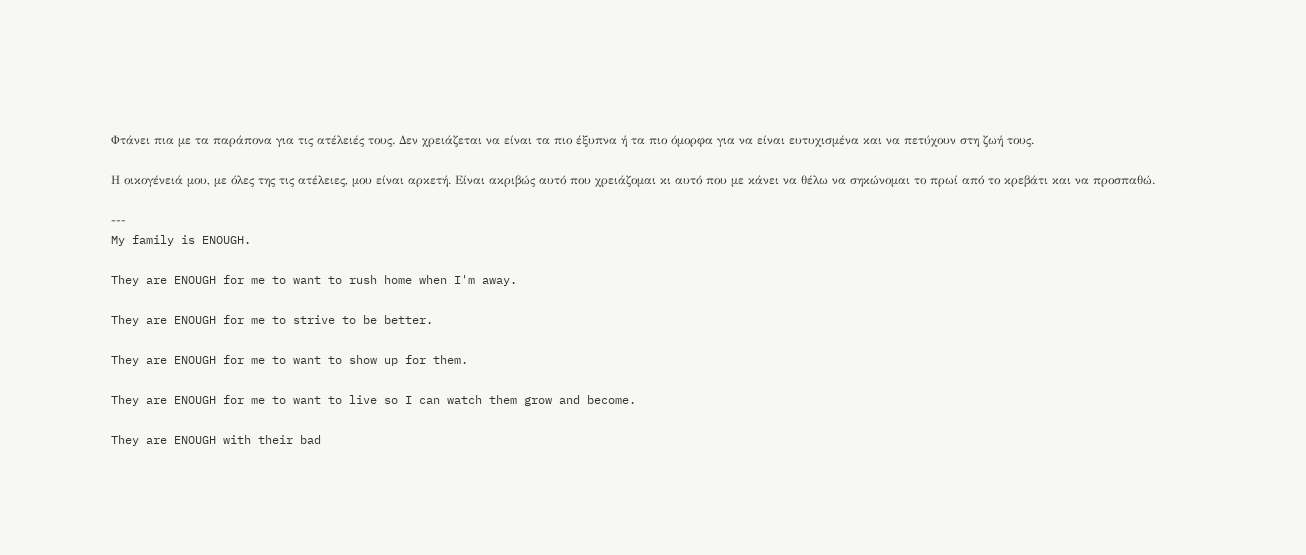Φτάνει πια με τα παράπονα για τις ατέλειές τους. Δεν χρειάζεται να είναι τα πιο έξυπνα ή τα πιο όμορφα για να είναι ευτυχισμένα και να πετύχουν στη ζωή τους.

Η οικογένειά μου, με όλες της τις ατέλειες, μου είναι αρκετή. Είναι ακριβώς αυτό που χρειάζομαι κι αυτό που με κάνει να θέλω να σηκώνομαι το πρωί από το κρεβάτι και να προσπαθώ.

---
My family is ENOUGH.

They are ENOUGH for me to want to rush home when I'm away.

They are ENOUGH for me to strive to be better.

They are ENOUGH for me to want to show up for them.

They are ENOUGH for me to want to live so I can watch them grow and become.

They are ENOUGH with their bad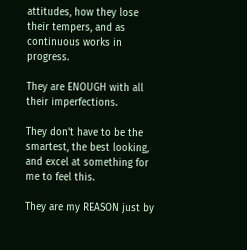attitudes, how they lose their tempers, and as continuous works in progress.

They are ENOUGH with all their imperfections.

They don't have to be the smartest, the best looking, and excel at something for me to feel this.

They are my REASON just by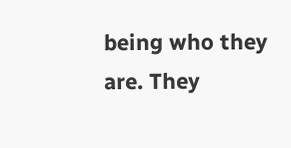being who they are. They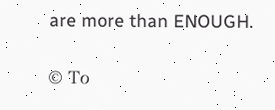are more than ENOUGH.

© Το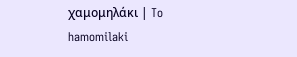χαμομηλάκι | To hamomilaki